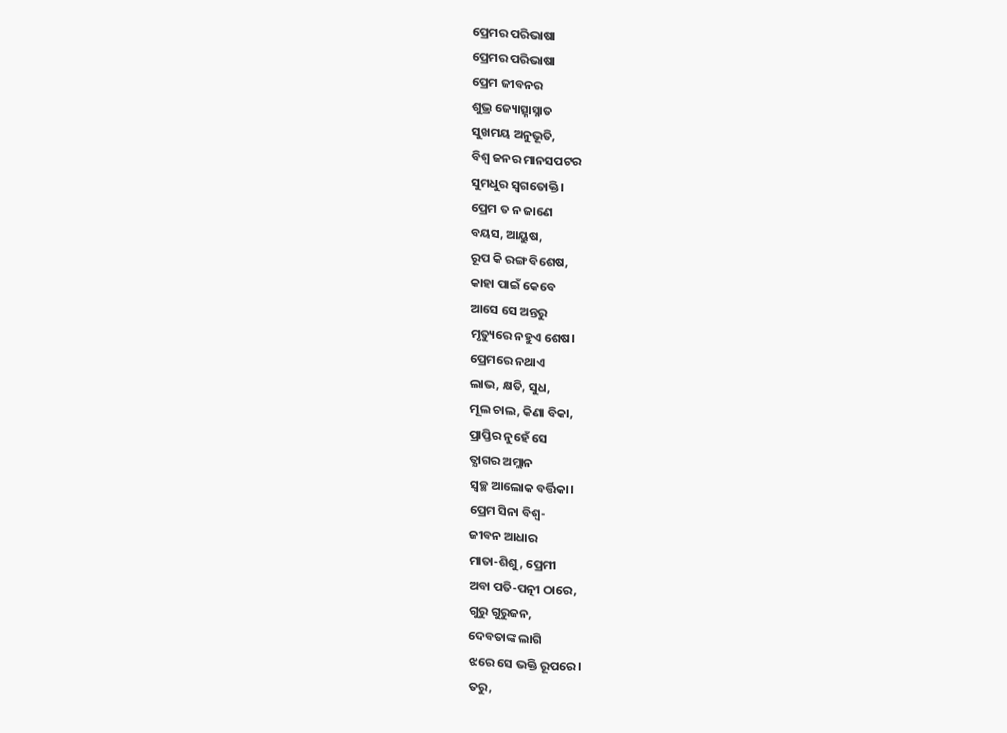ପ୍ରେମର ପରିଭାଷା
ପ୍ରେମର ପରିଭାଷା
ପ୍ରେମ ଜୀବନର
ଶୁଭ୍ର ଜ୍ୟୋତ୍ସ୍ନାସ୍ନାତ
ସୁଖମୟ ଅନୁଭୂତି,
ବିଶ୍ବ ଜନର ମାନସପଟର
ସୁମଧୁର ସ୍ବଗତୋକ୍ତି।
ପ୍ରେମ ତ ନ ଜାଣେ
ବୟସ, ଆୟୁଷ,
ରୂପ କି ରଙ୍ଗ ବିଶେଷ,
କାହା ପାଇଁ କେବେ
ଆସେ ସେ ଅନ୍ତରୁ
ମୃତ୍ୟୁରେ ନହୁଏ ଶେଷ।
ପ୍ରେମରେ ନଥାଏ
ଲାଭ, କ୍ଷତି, ସୁଧ,
ମୂଲ ଚାଲ, କିଣା ବିକା,
ପ୍ରାପ୍ତିର ନୁହେଁ ସେ
ତ୍ଯାଗର ଅମ୍ଲାନ
ସ୍ବଚ୍ଛ ଆଲୋକ ବର୍ତ୍ତିକା।
ପ୍ରେମ ସିନା ବିଶ୍ବ-
ଜୀବନ ଆଧାର
ମାତା-ଶିଶୁ, ପ୍ରେମୀ
ଅବା ପତି-ପତ୍ନୀ ଠାରେ,
ଗୁରୁ ଗୁରୁଜନ,
ଦେବତାଙ୍କ ଲାଗି
ଝରେ ସେ ଭକ୍ତି ରୂପରେ।
ତରୁ,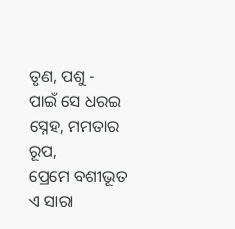ତୃଣ, ପଶୁ -
ପାଇଁ ସେ ଧରଇ
ସ୍ନେହ, ମମତାର ରୂପ,
ପ୍ରେମେ ବଶୀଭୂତ
ଏ ସାରା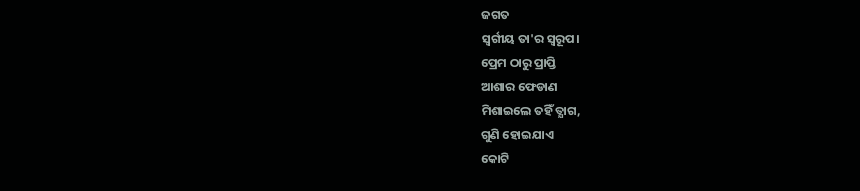ଜଗତ
ସ୍ବର୍ଗୀୟ ତା'ର ସ୍ବରୂପ।
ପ୍ରେମ ଠାରୁ ପ୍ରାପ୍ତି
ଆଶାର ଫେଡାଣ
ମିଶାଇଲେ ତହିଁ ତ୍ଯାଗ,
ଗୁଣି ହୋଇଯାଏ
କୋଟି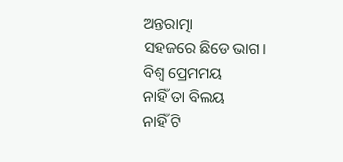ଅନ୍ତରାତ୍ମା
ସହଜରେ ଛିଡେ ଭାଗ।
ବିଶ୍ବ ପ୍ରେମମୟ
ନାହିଁ ତା ବିଲୟ
ନାହିଁ ଟି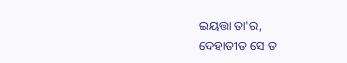ଇୟତ୍ତା ତା'ର,
ଦେହାତୀତ ସେ ତ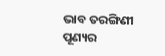ଭାବ ତରଙ୍ଗିଣୀ
ପୂଣ୍ୟର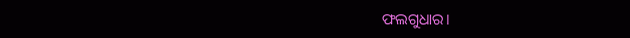ଫଲଗୁଧାର।